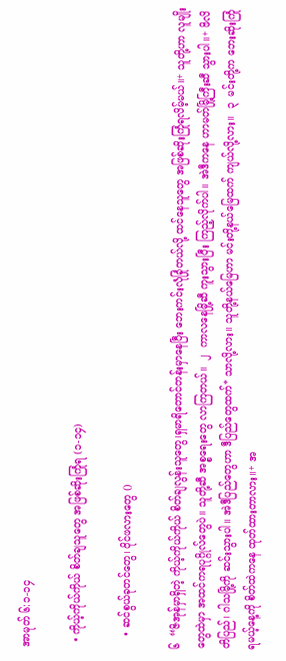အာမုတ် ၆:၁-၁၄

  • ကိုယ့်ကိုယ်ကိုယ် စိတ်ချသူတွေ အဖြစ်ဆိုးကြုံရ (၁-၁၄)

    • ဆင်စွယ်ခုတင်တွေ၊ ဝိုင်ဖလားတွေ ()

၆  “ဇိအုန်မှာရှိတဲ့ ကိုယ့်ကိုယ်ကိုယ် စိတ်ချလွန်းသူတွေ၊ရှမာရိတောင်တန်းမှာနေပြီး ဘေးကင်းလုံခြုံတယ်လို့ ထင်နေသူတွေ အဖြစ်ဆိုးကြုံရလိမ့်မယ်။+ သူတို့ဟာ လူမျိုးတွေထဲမှာ အထင်ကရပုဂ္ဂိုလ်တွေပဲ။ သူတို့ဆီ အစ္စရေးတွေ လာကြတယ်။  ၂  ကာလနေမြို့ဆီ ကူးသွားပြီး ကြည့်လိုက်ပါ။ အဲဒီကနေ ဟာမတ်မြို့ကြီးဆီ သွားပါ။+ ဖိလိတိပြည်၊ ဂါသမြို့ကို ဆင်းသွားပါ။ အဲဒီပြည်တွေဟာ ဒီပြည်တွေထက်* သာလို့လား။ သူတို့နယ်မြေဟာ မင်းတို့နယ်မြေထက် ကျယ်လို့လား။  ၃  မင်းတို့က ဘေးဆိုးကြုံရမယ့်နေ့ကို စိတ်ထဲကနေ ထုတ်ထားတာလား။+ အ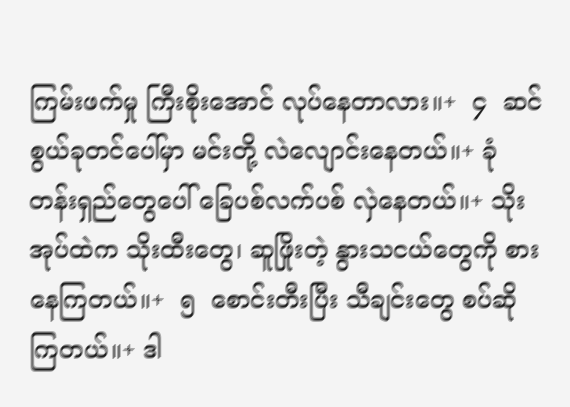ကြမ်းဖက်မှု ကြီးစိုးအောင် လုပ်နေတာလား။+  ၄  ဆင်စွယ်ခုတင်ပေါ်မှာ မင်းတို့ လဲလျောင်းနေတယ်။+ ခုံတန်းရှည်တွေပေါ် ခြေပစ်လက်ပစ် လှဲနေတယ်။+ သိုးအုပ်ထဲက သိုးထီးတွေ၊ ဆူဖြိုးတဲ့ နွားသငယ်တွေကို စားနေကြတယ်။+  ၅  စောင်းတီးပြီး သီချင်းတွေ စပ်ဆိုကြတယ်။+ ဒါ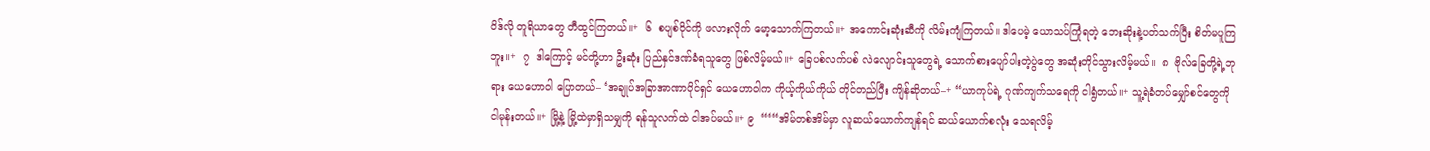ဝိဒ်လို တူရိယာတွေ တီထွင်ကြတယ်။+  ၆  စပျစ်ဝိုင်ကို ဖလားလိုက် မော့သောက်ကြတယ်။+ အကောင်းဆုံးဆီကို လိမ်းကျံကြတယ်။ ဒါပေမဲ့ ယောသပ်ကြုံရတဲ့ ဘေးဆိုးနဲ့ပတ်သက်ပြီး စိတ်မပူကြဘူး။+  ၇  ဒါကြောင့် မင်တို့ဟာ ဦးဆုံး ပြည်နှင်ဒဏ်ခံရသူတွေ ဖြစ်လိမ့်မယ်။+ ခြေပစ်လက်ပစ် လဲလျောင်းသူတွေရဲ့ သောက်စားပျော်ပါးတဲ့ပွဲတွေ အဆုံးတိုင်သွားလိမ့်မယ်။  ၈  ဗိုလ်ခြေတို့ရဲ့ဘုရား ယေဟောဝါ ပြောတယ်– ‘အချုပ်အခြာအာဏာပိုင်ရှင် ယေဟောဝါက ကိုယ့်ကိုယ်ကိုယ် တိုင်တည်ပြီး ကျိန်ဆိုတယ်–+ “ယာကုပ်ရဲ့ ဂုဏ်ကျက်သရေကို ငါရွံတယ်။+ သူ့ရဲခံတပ်မျှော်စင်တွေကို ငါမုန်းတယ်။+ မြို့နဲ့ မြို့ထဲမှာရှိသမျှကို ရန်သူလက်ထဲ ငါအပ်မယ်။+ ၉  “‘“အိမ်တစ်အိမ်မှာ လူဆယ်ယောက်ကျန်ရင် ဆယ်ယောက်စလုံး သေရလိမ့်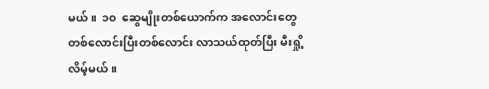မယ်။  ၁၀  ဆွေမျိုးတစ်ယောက်က အလောင်းတွေ တစ်လောင်းပြီးတစ်လောင်း လာသယ်ထုတ်ပြီး မီးရှို့လိမ့်မယ်။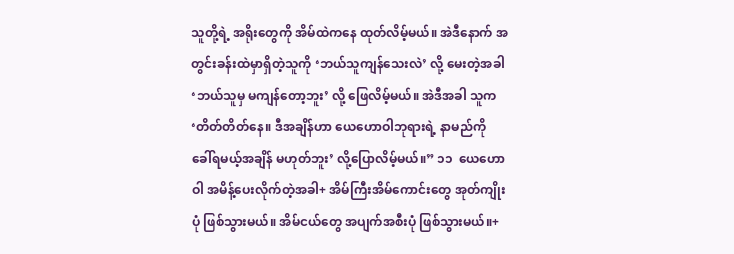သူတို့ရဲ့ အရိုးတွေကို အိမ်ထဲကနေ ထုတ်လိမ့်မယ်။ အဲဒီနောက် အတွင်းခန်းထဲမှာရှိတဲ့သူကို ‘ဘယ်သူကျန်သေးလဲ’ လို့ မေးတဲ့အခါ ‘ဘယ်သူမှ မကျန်တော့ဘူး’ လို့ ဖြေလိမ့်မယ်။ အဲဒီအခါ သူက ‘တိတ်တိတ်နေ။ ဒီအချိန်ဟာ ယေဟောဝါဘုရားရဲ့ နာမည်ကို ခေါ်ရမယ့်အချိန် မဟုတ်ဘူး’ လို့ပြောလိမ့်မယ်။” ၁၁  ယေဟောဝါ အမိန့်ပေးလိုက်တဲ့အခါ+ အိမ်ကြီးအိမ်ကောင်းတွေ အုတ်ကျိုးပုံ ဖြစ်သွားမယ်။ အိမ်ငယ်တွေ အပျက်အစီးပုံ ဖြစ်သွားမယ်။+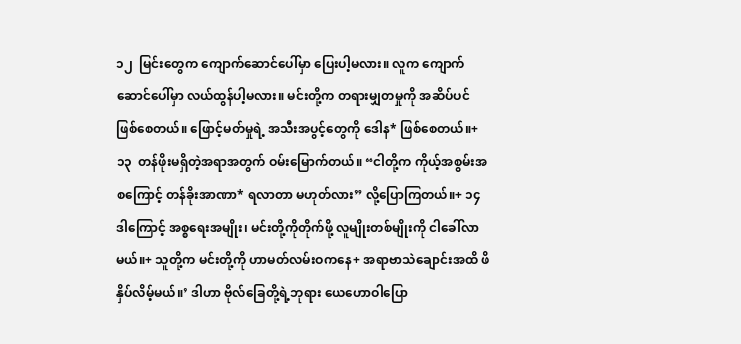၁၂  မြင်းတွေက ကျောက်ဆောင်ပေါ်မှာ ပြေးပါ့မလား။ လူက ကျောက်ဆောင်ပေါ်မှာ လယ်ထွန်ပါ့မလား။ မင်းတို့က တရားမျှတမှုကို အဆိပ်ပင် ဖြစ်စေတယ်။ ဖြောင့်မတ်မှုရဲ့ အသီးအပွင့်တွေကို ဒေါန* ဖြစ်စေတယ်။+ ၁၃  တန်ဖိုးမရှိတဲ့အရာအတွက် ဝမ်းမြောက်တယ်။ “ငါတို့က ကိုယ့်အစွမ်းအစကြောင့် တန်ခိုးအာဏာ* ရလာတာ မဟုတ်လား” လို့ပြောကြတယ်။+ ၁၄  ဒါကြောင့် အစ္စရေးအမျိုး၊ မင်းတို့ကိုတိုက်ဖို့ လူမျိုးတစ်မျိုးကို ငါခေါ်လာမယ်။+ သူတို့က မင်းတို့ကို ဟာမတ်လမ်းဝကနေ+ အရာဗာသဲချောင်းအထိ ဖိနှိပ်လိမ့်မယ်။’ ဒါဟာ ဗိုလ်ခြေတို့ရဲ့ဘုရား ယေဟောဝါပြော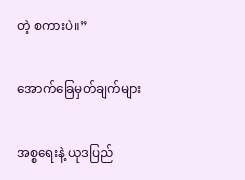တဲ့ စကားပဲ။”

အောက်ခြေမှတ်ချက်များ

အစ္စရေးနဲ့ ယုဒပြည်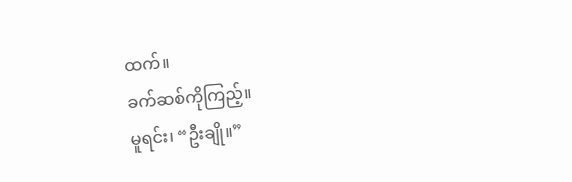ထက်။
ခက်ဆစ်ကိုကြည့်။
မူရင်း၊ “ဦးချို။”